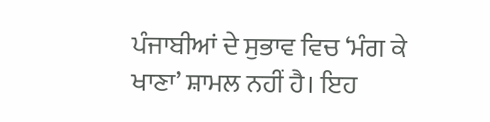ਪੰਜਾਬੀਆਂ ਦੇ ਸੁਭਾਵ ਵਿਚ ‘ਮੰਗ ਕੇ ਖਾਣਾ’ ਸ਼ਾਮਲ ਨਹੀਂ ਹੈ। ਇਹ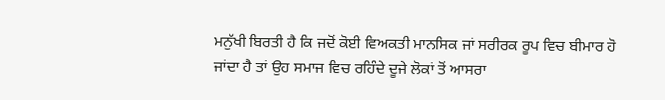ਮਨੁੱਖੀ ਬਿਰਤੀ ਹੈ ਕਿ ਜਦੋਂ ਕੋਈ ਵਿਅਕਤੀ ਮਾਨਸਿਕ ਜਾਂ ਸਰੀਰਕ ਰੂਪ ਵਿਚ ਬੀਮਾਰ ਹੋ ਜਾਂਦਾ ਹੈ ਤਾਂ ਉਹ ਸਮਾਜ ਵਿਚ ਰਹਿੰਦੇ ਦੂਜੇ ਲੋਕਾਂ ਤੋਂ ਆਸਰਾ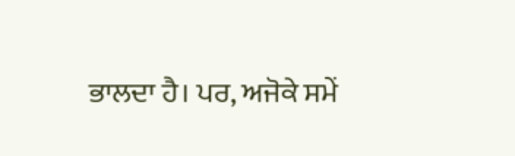ਭਾਲਦਾ ਹੈ। ਪਰ, ਅਜੋਕੇ ਸਮੇਂ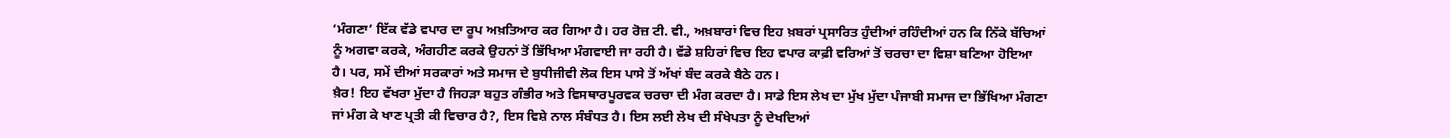‘ਮੰਗਣਾ’ ਇੱਕ ਵੱਡੇ ਵਪਾਰ ਦਾ ਰੂਪ ਅਖ਼ਤਿਆਰ ਕਰ ਗਿਆ ਹੈ। ਹਰ ਰੋਜ਼ ਟੀ. ਵੀ., ਅਖ਼ਬਾਰਾਂ ਵਿਚ ਇਹ ਖ਼ਬਰਾਂ ਪ੍ਰਸਾਰਿਤ ਹੁੰਦੀਆਂ ਰਹਿੰਦੀਆਂ ਹਨ ਕਿ ਨਿੱਕੇ ਬੱਚਿਆਂ ਨੂੰ ਅਗਵਾ ਕਰਕੇ, ਅੰਗਹੀਣ ਕਰਕੇ ਉਹਨਾਂ ਤੋਂ ਭਿੱਖਿਆ ਮੰਗਵਾਈ ਜਾ ਰਹੀ ਹੈ। ਵੱਡੇ ਸ਼ਹਿਰਾਂ ਵਿਚ ਇਹ ਵਪਾਰ ਕਾਫ਼ੀ ਵਰਿਆਂ ਤੋਂ ਚਰਚਾ ਦਾ ਵਿਸ਼ਾ ਬਣਿਆ ਹੋਇਆ ਹੈ। ਪਰ, ਸਮੇਂ ਦੀਆਂ ਸਰਕਾਰਾਂ ਅਤੇ ਸਮਾਜ ਦੇ ਬੁਧੀਜੀਵੀ ਲੋਕ ਇਸ ਪਾਸੇ ਤੋਂ ਅੱਖਾਂ ਬੰਦ ਕਰਕੇ ਬੈਠੇ ਹਨ।
ਖ਼ੈਰ! ਇਹ ਵੱਖਰਾ ਮੁੱਦਾ ਹੈ ਜਿਹੜਾ ਬਹੁਤ ਗੰਭੀਰ ਅਤੇ ਵਿਸਥਾਰਪੂਰਵਕ ਚਰਚਾ ਦੀ ਮੰਗ ਕਰਦਾ ਹੈ। ਸਾਡੇ ਇਸ ਲੇਖ ਦਾ ਮੁੱਖ ਮੁੱਦਾ ਪੰਜਾਬੀ ਸਮਾਜ ਦਾ ਭਿੱਖਿਆ ਮੰਗਣਾ ਜਾਂ ਮੰਗ ਕੇ ਖਾਣ ਪ੍ਰਤੀ ਕੀ ਵਿਚਾਰ ਹੈ?, ਇਸ ਵਿਸ਼ੇ ਨਾਲ ਸੰਬੰਧਤ ਹੈ। ਇਸ ਲਈ ਲੇਖ ਦੀ ਸੰਖੇਪਤਾ ਨੂੰ ਦੇਖਦਿਆਂ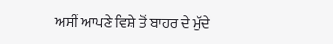ਅਸੀਂ ਆਪਣੇ ਵਿਸ਼ੇ ਤੋਂ ਬਾਹਰ ਦੇ ਮੁੱਦੇ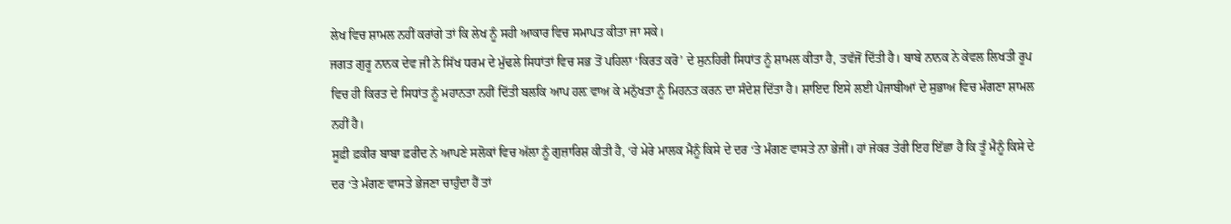ਲੇਖ ਵਿਚ ਸ਼ਾਮਲ ਨਹੀਂ ਕਰਾਂਗੇ ਤਾਂ ਕਿ ਲੇਖ ਨੂੰ ਸਹੀ ਆਕਾਰ ਵਿਚ ਸਮਾਪਤ ਕੀਤਾ ਜਾ ਸਕੇ।
ਜਗਤ ਗੁਰੂ ਨਾਨਕ ਦੇਵ ਜੀ ਨੇ ਸਿੱਖ ਧਰਮ ਦੇ ਮੁੱਢਲੇ ਸਿਧਾਂਤਾਂ ਵਿਚ ਸਭ ਤੋਂ ਪਹਿਲਾ ‘ਕਿਰਤ ਕਰੋ’ ਦੇ ਸੁਨਹਿਰੀ ਸਿਧਾਂਤ ਨੂੰ ਸ਼ਾਮਲ ਕੀਤਾ ਹੈ, ਤਵੱਜੋਂ ਦਿੱਤੀ ਹੈ। ਬਾਬੇ ਨਾਨਕ ਨੇ ਕੇਵਲ ਲਿਖਤੀ ਰੂਪ ਵਿਚ ਹੀ ਕਿਰਤ ਦੇ ਸਿਧਾਂਤ ਨੂੰ ਮਹਾਨਤਾ ਨਹੀਂ ਦਿੱਤੀ ਬਲਕਿ ਆਪ ਹਲ਼ ਵਾਅ ਕੇ ਮਨੁੱਖਤਾ ਨੂੰ ਮਿਹਨਤ ਕਰਨ ਦਾ ਸੰਦੇਸ਼ ਦਿੱਤਾ ਹੈ। ਸ਼ਾਇਦ ਇਸੇ ਲਈ ਪੰਜਾਬੀਆਂ ਦੇ ਸੁਭਾਅ ਵਿਚ ਮੰਗਣਾ ਸ਼ਾਮਲ ਨਹੀਂ ਹੈ।
ਸੂਫ਼ੀ ਫ਼ਕੀਰ ਬਾਬਾ ਫ਼ਰੀਦ ਨੇ ਆਪਣੇ ਸਲੋਕਾਂ ਵਿਚ ਅੱਲਾ ਨੂੰ ਗੁਜ਼ਾਰਿਸ਼ ਕੀਤੀ ਹੈ, ‘ਹੇ ਮੇਰੇ ਮਾਲਕ ਮੈਨੂੰ ਕਿਸੇ ਦੇ ਦਰ ‘ਤੇ ਮੰਗਣ ਵਾਸਤੇ ਨਾ ਭੇਜੀਂ। ਹਾਂ ਜੇਕਰ ਤੇਰੀ ਇਹ ਇੱਛਾ ਹੈ ਕਿ ਤੂੰ ਮੈਨੂੰ ਕਿਸੇ ਦੇ ਦਰ ‘ਤੇ ਮੰਗਣ ਵਾਸਤੇ ਭੇਜਣਾ ਚਾਹੁੰਦਾ ਹੈਂ ਤਾਂ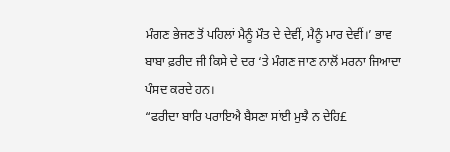ਮੰਗਣ ਭੇਜਣ ਤੋਂ ਪਹਿਲਾਂ ਮੈਨੂੰ ਮੌਤ ਦੇ ਦੇਵੀਂ, ਮੈਨੂੰ ਮਾਰ ਦੇਵੀਂ।’ ਭਾਵ ਬਾਬਾ ਫ਼ਰੀਦ ਜੀ ਕਿਸੇ ਦੇ ਦਰ ‘ਤੇ ਮੰਗਣ ਜਾਣ ਨਾਲੋਂ ਮਰਨਾ ਜਿਆਦਾ ਪੰਸਦ ਕਰਦੇ ਹਨ।
“ਫਰੀਦਾ ਬਾਰਿ ਪਰਾਇਐ ਬੈਸਣਾ ਸਾਂਈ ਮੁਝੈ ਨ ਦੇਹਿ£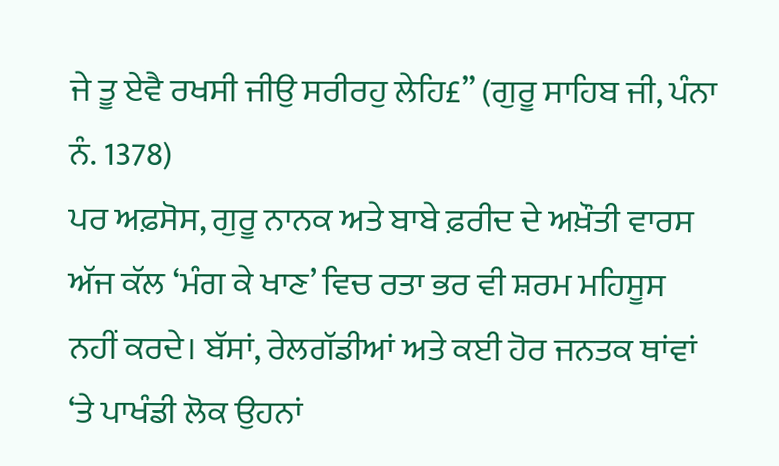ਜੇ ਤੂ ਏਵੈ ਰਖਸੀ ਜੀਉ ਸਰੀਰਹੁ ਲੇਹਿ£” (ਗੁਰੂ ਸਾਹਿਬ ਜੀ, ਪੰਨਾ ਨੰ. 1378)
ਪਰ ਅਫ਼ਸੋਸ, ਗੁਰੂ ਨਾਨਕ ਅਤੇ ਬਾਬੇ ਫ਼ਰੀਦ ਦੇ ਅਖ਼ੌਤੀ ਵਾਰਸ ਅੱਜ ਕੱਲ ‘ਮੰਗ ਕੇ ਖਾਣ’ ਵਿਚ ਰਤਾ ਭਰ ਵੀ ਸ਼ਰਮ ਮਹਿਸੂਸ ਨਹੀਂ ਕਰਦੇ। ਬੱਸਾਂ, ਰੇਲਗੱਡੀਆਂ ਅਤੇ ਕਈ ਹੋਰ ਜਨਤਕ ਥਾਂਵਾਂ ‘ਤੇ ਪਾਖੰਡੀ ਲੋਕ ਉਹਨਾਂ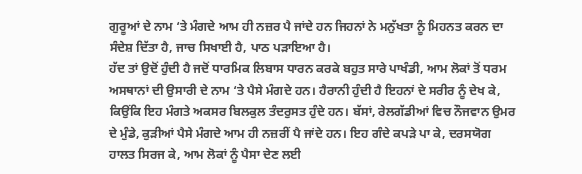ਗੁਰੂਆਂ ਦੇ ਨਾਮ ‘ਤੇ ਮੰਗਦੇ ਆਮ ਹੀ ਨਜ਼ਰ ਪੈ ਜਾਂਦੇ ਹਨ ਜਿਹਨਾਂ ਨੇ ਮਨੁੱਖਤਾ ਨੂੰ ਮਿਹਨਤ ਕਰਨ ਦਾ ਸੰਦੇਸ਼ ਦਿੱਤਾ ਹੈ, ਜਾਚ ਸਿਖਾਈ ਹੈ, ਪਾਠ ਪੜਾਇਆ ਹੈ।
ਹੱਦ ਤਾਂ ਉਦੋਂ ਹੁੰਦੀ ਹੈ ਜਦੋਂ ਧਾਰਮਿਕ ਲਿਬਾਸ ਧਾਰਨ ਕਰਕੇ ਬਹੁਤ ਸਾਰੇ ਪਾਖੰਡੀ, ਆਮ ਲੋਕਾਂ ਤੋਂ ਧਰਮ ਅਸਥਾਨਾਂ ਦੀ ਉਸਾਰੀ ਦੇ ਨਾਮ ‘ਤੇ ਪੈਸੇ ਮੰਗਦੇ ਹਨ। ਹੈਰਾਨੀ ਹੁੰਦੀ ਹੈ ਇਹਨਾਂ ਦੇ ਸਰੀਰ ਨੂੰ ਦੇਖ ਕੇ, ਕਿਉਂਕਿ ਇਹ ਮੰਗਤੇ ਅਕਸਰ ਬਿਲਕੁਲ ਤੰਦਰੁਸਤ ਹੁੰਦੇ ਹਨ। ਬੱਸਾਂ, ਰੇਲਗੱਡੀਆਂ ਵਿਚ ਨੌਜਵਾਨ ਉਮਰ ਦੇ ਮੁੰਡੇ, ਕੁੜੀਆਂ ਪੈਸੇ ਮੰਗਦੇ ਆਮ ਹੀ ਨਜ਼ਰੀਂ ਪੈ ਜਾਂਦੇ ਹਨ। ਇਹ ਗੰਦੇ ਕਪੜੇ ਪਾ ਕੇ, ਦਰਸਯੋਗ ਹਾਲਤ ਸਿਰਜ ਕੇ, ਆਮ ਲੋਕਾਂ ਨੂੰ ਪੈਸਾ ਦੇਣ ਲਈ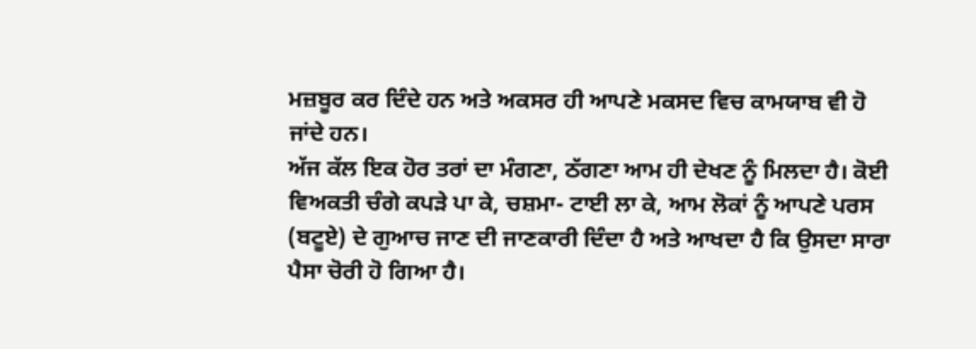ਮਜ਼ਬੂਰ ਕਰ ਦਿੰਦੇ ਹਨ ਅਤੇ ਅਕਸਰ ਹੀ ਆਪਣੇ ਮਕਸਦ ਵਿਚ ਕਾਮਯਾਬ ਵੀ ਹੋ ਜਾਂਦੇ ਹਨ।
ਅੱਜ ਕੱਲ ਇਕ ਹੋਰ ਤਰਾਂ ਦਾ ਮੰਗਣਾ, ਠੱਗਣਾ ਆਮ ਹੀ ਦੇਖਣ ਨੂੰ ਮਿਲਦਾ ਹੈ। ਕੋਈ ਵਿਅਕਤੀ ਚੰਗੇ ਕਪੜੇ ਪਾ ਕੇ, ਚਸ਼ਮਾ- ਟਾਈ ਲਾ ਕੇ, ਆਮ ਲੋਕਾਂ ਨੂੰ ਆਪਣੇ ਪਰਸ (ਬਟੂਏ) ਦੇ ਗੁਆਚ ਜਾਣ ਦੀ ਜਾਣਕਾਰੀ ਦਿੰਦਾ ਹੈ ਅਤੇ ਆਖਦਾ ਹੈ ਕਿ ਉਸਦਾ ਸਾਰਾ ਪੈਸਾ ਚੋਰੀ ਹੋ ਗਿਆ ਹੈ।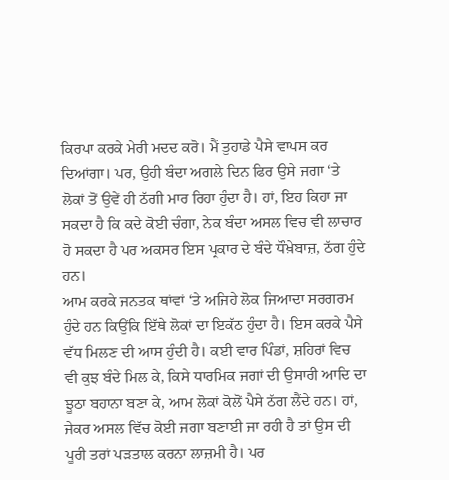ਕਿਰਪਾ ਕਰਕੇ ਮੇਰੀ ਮਦਦ ਕਰੋ। ਮੈਂ ਤੁਹਾਡੇ ਪੈਸੇ ਵਾਪਸ ਕਰ ਦਿਆਂਗਾ। ਪਰ, ਉਹੀ ਬੰਦਾ ਅਗਲੇ ਦਿਨ ਫਿਰ ਉਸੇ ਜਗਾ ‘ਤੇ ਲੋਕਾਂ ਤੋਂ ਉਵੇਂ ਹੀ ਠੱਗੀ ਮਾਰ ਰਿਹਾ ਹੁੰਦਾ ਹੈ। ਹਾਂ, ਇਹ ਕਿਹਾ ਜਾ ਸਕਦਾ ਹੈ ਕਿ ਕਦੇ ਕੋਈ ਚੰਗਾ, ਨੇਕ ਬੰਦਾ ਅਸਲ ਵਿਚ ਵੀ ਲਾਚਾਰ ਹੋ ਸਕਦਾ ਹੈ ਪਰ ਅਕਸਰ ਇਸ ਪ੍ਰਕਾਰ ਦੇ ਬੰਦੇ ਧੌਖ਼ੇਬਾਜ਼, ਠੱਗ ਹੁੰਦੇ ਹਨ।
ਆਮ ਕਰਕੇ ਜਨਤਕ ਥਾਂਵਾਂ ‘ਤੇ ਅਜਿਹੇ ਲੋਕ ਜਿਆਦਾ ਸਰਗਰਮ ਹੁੰਦੇ ਹਨ ਕਿਉਂਕਿ ਇੱਥੇ ਲੋਕਾਂ ਦਾ ਇਕੱਠ ਹੁੰਦਾ ਹੈ। ਇਸ ਕਰਕੇ ਪੈਸੇ ਵੱਧ ਮਿਲਣ ਦੀ ਆਸ ਹੁੰਦੀ ਹੈ। ਕਈ ਵਾਰ ਪਿੰਡਾਂ, ਸ਼ਹਿਰਾਂ ਵਿਚ ਵੀ ਕੁਝ ਬੰਦੇ ਮਿਲ ਕੇ, ਕਿਸੇ ਧਾਰਮਿਕ ਜਗਾਂ ਦੀ ਉਸਾਰੀ ਆਦਿ ਦਾ ਝੂਠਾ ਬਹਾਨਾ ਬਣਾ ਕੇ, ਆਮ ਲੋਕਾਂ ਕੋਲੋਂ ਪੈਸੇ ਠੱਗ ਲੈਂਦੇ ਹਨ। ਹਾਂ, ਜੇਕਰ ਅਸਲ ਵਿੱਚ ਕੋਈ ਜਗਾ ਬਣਾਈ ਜਾ ਰਹੀ ਹੈ ਤਾਂ ਉਸ ਦੀ ਪੂਰੀ ਤਰਾਂ ਪੜਤਾਲ ਕਰਨਾ ਲਾਜ਼ਮੀ ਹੈ। ਪਰ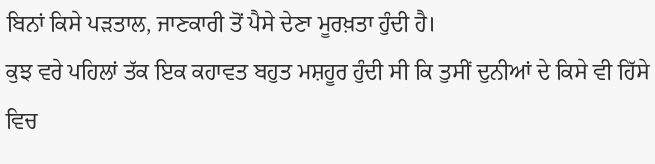ਬਿਨਾਂ ਕਿਸੇ ਪੜਤਾਲ, ਜਾਣਕਾਰੀ ਤੋਂ ਪੈਸੇ ਦੇਣਾ ਮੂਰਖ਼ਤਾ ਹੁੰਦੀ ਹੈ।
ਕੁਝ ਵਰੇ ਪਹਿਲਾਂ ਤੱਕ ਇਕ ਕਹਾਵਤ ਬਹੁਤ ਮਸ਼ਹੂਰ ਹੁੰਦੀ ਸੀ ਕਿ ਤੁਸੀਂ ਦੁਨੀਆਂ ਦੇ ਕਿਸੇ ਵੀ ਹਿੱਸੇ ਵਿਚ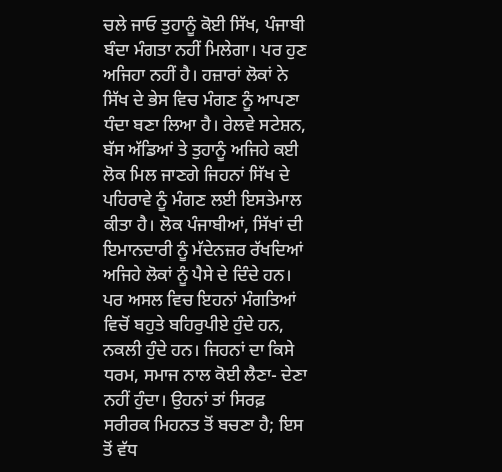ਚਲੇ ਜਾਓ ਤੁਹਾਨੂੰ ਕੋਈ ਸਿੱਖ, ਪੰਜਾਬੀ ਬੰਦਾ ਮੰਗਤਾ ਨਹੀਂ ਮਿਲੇਗਾ। ਪਰ ਹੁਣ ਅਜਿਹਾ ਨਹੀਂ ਹੈ। ਹਜ਼ਾਰਾਂ ਲੋਕਾਂ ਨੇ ਸਿੱਖ ਦੇ ਭੇਸ ਵਿਚ ਮੰਗਣ ਨੂੰ ਆਪਣਾ ਧੰਦਾ ਬਣਾ ਲਿਆ ਹੈ। ਰੇਲਵੇ ਸਟੇਸ਼ਨ, ਬੱਸ ਅੱਡਿਆਂ ਤੇ ਤੁਹਾਨੂੰ ਅਜਿਹੇ ਕਈ ਲੋਕ ਮਿਲ ਜਾਣਗੇ ਜਿਹਨਾਂ ਸਿੱਖ ਦੇ ਪਹਿਰਾਵੇ ਨੂੰ ਮੰਗਣ ਲਈ ਇਸਤੇਮਾਲ ਕੀਤਾ ਹੈ। ਲੋਕ ਪੰਜਾਬੀਆਂ, ਸਿੱਖਾਂ ਦੀ ਇਮਾਨਦਾਰੀ ਨੂੰ ਮੱਦੇਨਜ਼ਰ ਰੱਖਦਿਆਂ ਅਜਿਹੇ ਲੋਕਾਂ ਨੂੰ ਪੈਸੇ ਦੇ ਦਿੰਦੇ ਹਨ। ਪਰ ਅਸਲ ਵਿਚ ਇਹਨਾਂ ਮੰਗਤਿਆਂ ਵਿਚੋਂ ਬਹੁਤੇ ਬਹਿਰੁਪੀਏ ਹੁੰਦੇ ਹਨ, ਨਕਲੀ ਹੁੰਦੇ ਹਨ। ਜਿਹਨਾਂ ਦਾ ਕਿਸੇ ਧਰਮ, ਸਮਾਜ ਨਾਲ ਕੋਈ ਲੈਣਾ- ਦੇਣਾ ਨਹੀਂ ਹੁੰਦਾ। ਉਹਨਾਂ ਤਾਂ ਸਿਰਫ਼ ਸਰੀਰਕ ਮਿਹਨਤ ਤੋਂ ਬਚਣਾ ਹੈ; ਇਸ ਤੋਂ ਵੱਧ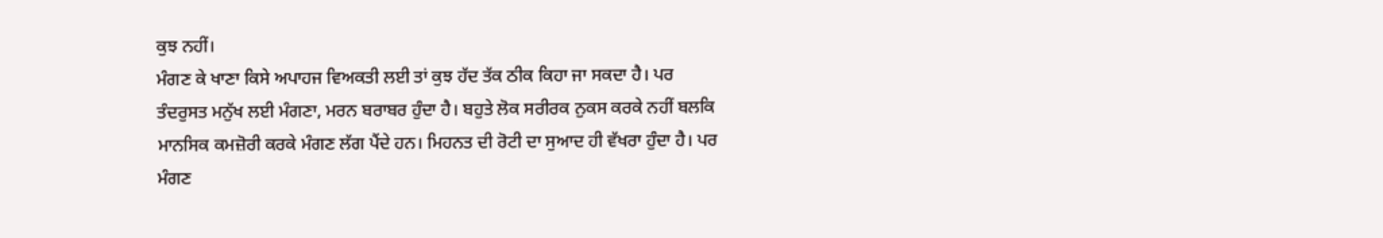ਕੁਝ ਨਹੀਂ।
ਮੰਗਣ ਕੇ ਖਾਣਾ ਕਿਸੇ ਅਪਾਹਜ ਵਿਅਕਤੀ ਲਈ ਤਾਂ ਕੁਝ ਹੱਦ ਤੱਕ ਠੀਕ ਕਿਹਾ ਜਾ ਸਕਦਾ ਹੈ। ਪਰ ਤੰਦਰੁਸਤ ਮਨੁੱਖ ਲਈ ਮੰਗਣਾ, ਮਰਨ ਬਰਾਬਰ ਹੁੰਦਾ ਹੈ। ਬਹੁਤੇ ਲੋਕ ਸਰੀਰਕ ਨੁਕਸ ਕਰਕੇ ਨਹੀਂ ਬਲਕਿ ਮਾਨਸਿਕ ਕਮਜ਼ੋਰੀ ਕਰਕੇ ਮੰਗਣ ਲੱਗ ਪੈਂਦੇ ਹਨ। ਮਿਹਨਤ ਦੀ ਰੋਟੀ ਦਾ ਸੁਆਦ ਹੀ ਵੱਖਰਾ ਹੁੰਦਾ ਹੈ। ਪਰ ਮੰਗਣ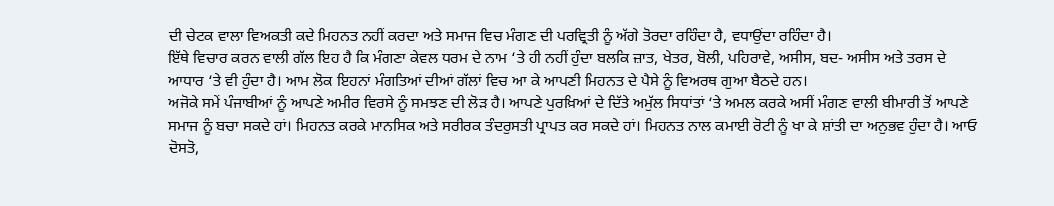ਦੀ ਚੇਟਕ ਵਾਲਾ ਵਿਅਕਤੀ ਕਦੇ ਮਿਹਨਤ ਨਹੀਂ ਕਰਦਾ ਅਤੇ ਸਮਾਜ ਵਿਚ ਮੰਗਣ ਦੀ ਪਰਵ੍ਰਿਤੀ ਨੂੰ ਅੱਗੇ ਤੋਰਦਾ ਰਹਿੰਦਾ ਹੈ, ਵਧਾਉਂਦਾ ਰਹਿੰਦਾ ਹੈ।
ਇੱਥੇ ਵਿਚਾਰ ਕਰਨ ਵਾਲੀ ਗੱਲ ਇਹ ਹੈ ਕਿ ਮੰਗਣਾ ਕੇਵਲ ਧਰਮ ਦੇ ਨਾਮ ‘ਤੇ ਹੀ ਨਹੀਂ ਹੁੰਦਾ ਬਲਕਿ ਜ਼ਾਤ, ਖੇਤਰ, ਬੋਲੀ, ਪਹਿਰਾਵੇ, ਅਸੀਸ, ਬਦ- ਅਸੀਸ ਅਤੇ ਤਰਸ ਦੇ ਆਧਾਰ ‘ਤੇ ਵੀ ਹੁੰਦਾ ਹੈ। ਆਮ ਲੋਕ ਇਹਨਾਂ ਮੰਗਤਿਆਂ ਦੀਆਂ ਗੱਲਾਂ ਵਿਚ ਆ ਕੇ ਆਪਣੀ ਮਿਹਨਤ ਦੇ ਪੈਸੇ ਨੂੰ ਵਿਅਰਥ ਗੁਆ ਬੈਠਦੇ ਹਨ।
ਅਜੋਕੇ ਸਮੇਂ ਪੰਜਾਬੀਆਂ ਨੂੰ ਆਪਣੇ ਅਮੀਰ ਵਿਰਸੇ ਨੂੰ ਸਮਝਣ ਦੀ ਲੋੜ ਹੈ। ਆਪਣੇ ਪੁਰਖ਼ਿਆਂ ਦੇ ਦਿੱਤੇ ਅਮੁੱਲ ਸਿਧਾਂਤਾਂ ‘ਤੇ ਅਮਲ ਕਰਕੇ ਅਸੀਂ ਮੰਗਣ ਵਾਲੀ ਬੀਮਾਰੀ ਤੋਂ ਆਪਣੇ ਸਮਾਜ ਨੂੰ ਬਚਾ ਸਕਦੇ ਹਾਂ। ਮਿਹਨਤ ਕਰਕੇ ਮਾਨਸਿਕ ਅਤੇ ਸਰੀਰਕ ਤੰਦਰੁਸਤੀ ਪ੍ਰਾਪਤ ਕਰ ਸਕਦੇ ਹਾਂ। ਮਿਹਨਤ ਨਾਲ ਕਮਾਈ ਰੋਟੀ ਨੂੰ ਖਾ ਕੇ ਸ਼ਾਂਤੀ ਦਾ ਅਨੁਭਵ ਹੁੰਦਾ ਹੈ। ਆਓ ਦੋਸਤੋ,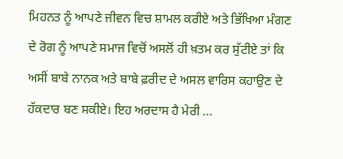ਮਿਹਨਤ ਨੂੰ ਆਪਣੇ ਜੀਵਨ ਵਿਚ ਸ਼ਾਮਲ ਕਰੀਏ ਅਤੇ ਭਿੱਖਿਆ ਮੰਗਣ ਦੇ ਰੋਗ ਨੂੰ ਆਪਣੇ ਸਮਾਜ ਵਿਚੋਂ ਅਸਲੋਂ ਹੀ ਖ਼ਤਮ ਕਰ ਸੁੱਟੀਏ ਤਾਂ ਕਿ ਅਸੀਂ ਬਾਬੇ ਨਾਨਕ ਅਤੇ ਬਾਬੇ ਫ਼ਰੀਦ ਦੇ ਅਸਲ ਵਾਰਿਸ ਕਹਾਉਣ ਦੇ ਹੱਕਦਾਰ ਬਣ ਸਕੀਏ। ਇਹ ਅਰਦਾਸ ਹੈ ਮੇਰੀ …